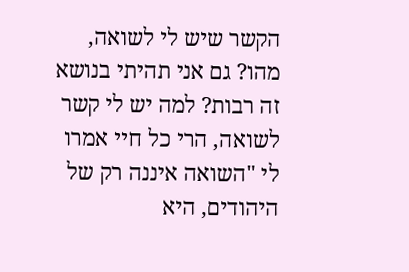הקשר שיש לי לשואה, מהו? גם אני תהיתי בנושא זה רבות? למה יש לי קשר לשואה, הרי כל חיי אמרו לי "השואה איננה רק של היהודים, היא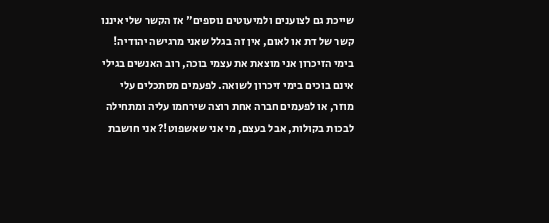שייכת גם לצוענים ולמיעוטים נוספים" אז הקשר שלי איננו קשר של דת או לאום, אין זה בגלל שאני מרגישה יהודיה! בימי הזיכרון אני מוצאת את עצמי בוכה, רוב האנשים בגילי אינם בוכים בימי זיכרון לשואה. לפעמים מסתכלים עלי מוזר, או לפעמים חברה אחת רוצה שירחמו עליה ומתחילה לבכות בקולות, אבל בעצם, מי אני שאשפוט!? אני חושבת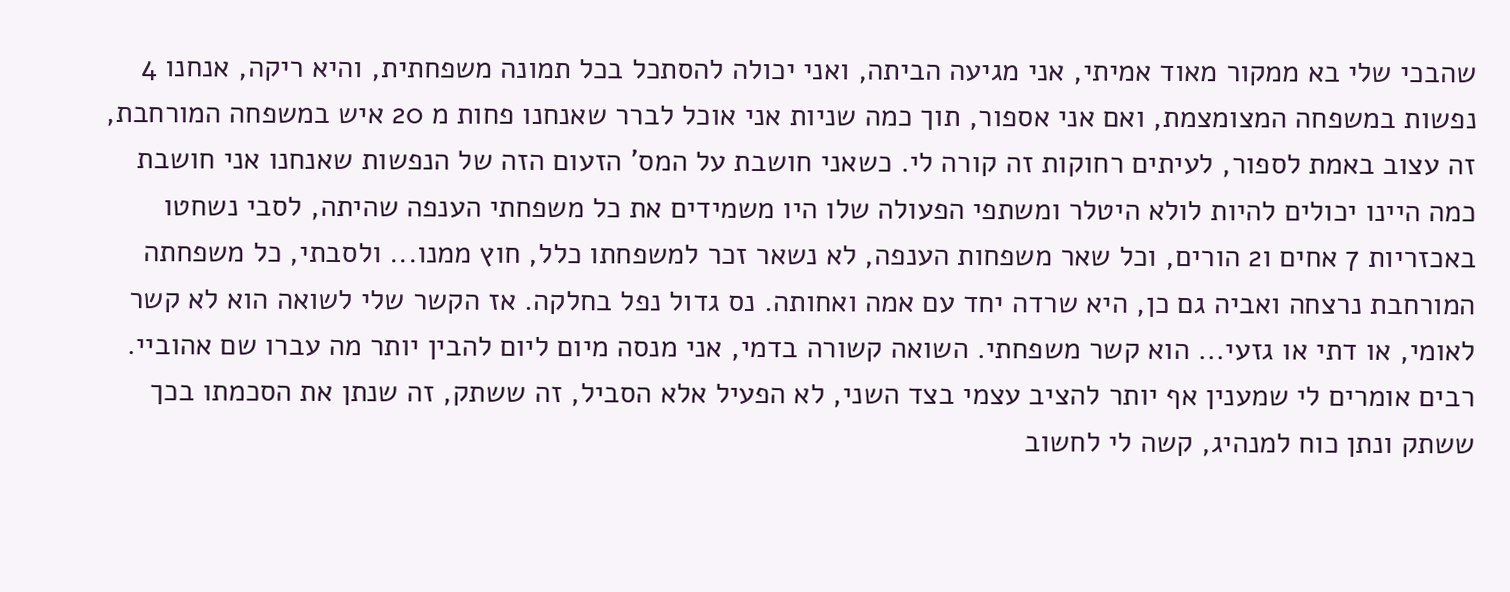שהבכי שלי בא ממקור מאוד אמיתי, אני מגיעה הביתה, ואני יכולה להסתכל בכל תמונה משפחתית, והיא ריקה, אנחנו 4 נפשות במשפחה המצומצמת, ואם אני אספור, תוך כמה שניות אני אוכל לברר שאנחנו פחות מ 20 איש במשפחה המורחבת, זה עצוב באמת לספור, לעיתים רחוקות זה קורה לי. כשאני חושבת על המס' הזעום הזה של הנפשות שאנחנו אני חושבת כמה היינו יכולים להיות לולא היטלר ומשתפי הפעולה שלו היו משמידים את כל משפחתי הענפה שהיתה, לסבי נשחטו באכזריות 7 אחים ו2 הורים, וכל שאר משפחות הענפה, לא נשאר זכר למשפחתו כלל, חוץ ממנו... ולסבתי, כל משפחתה המורחבת נרצחה ואביה גם כן, היא שרדה יחד עם אמה ואחותה. נס גדול נפל בחלקה. אז הקשר שלי לשואה הוא לא קשר לאומי, או דתי או גזעי... הוא קשר משפחתי. השואה קשורה בדמי, אני מנסה מיום ליום להבין יותר מה עברו שם אהוביי. רבים אומרים לי שמענין אף יותר להציב עצמי בצד השני, לא הפעיל אלא הסביל, זה ששתק, זה שנתן את הסכמתו בכך ששתק ונתן כוח למנהיג, קשה לי לחשוב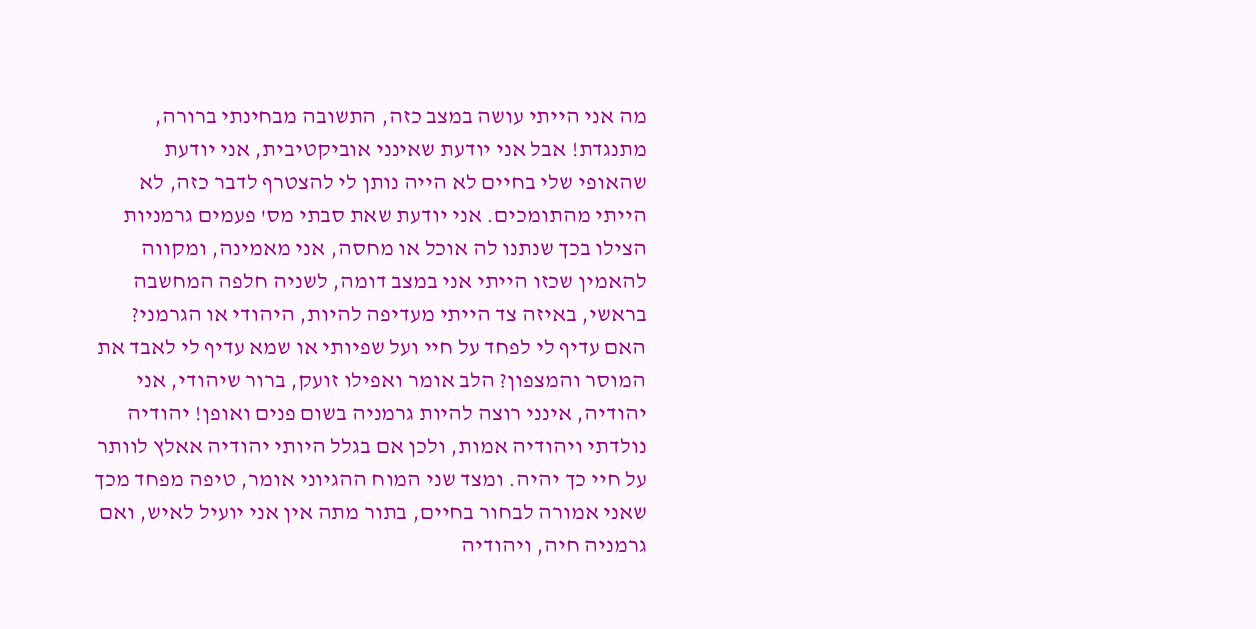מה אני הייתי עושה במצב כזה, התשובה מבחינתי ברורה, מתנגדת! אבל אני יודעת שאינני אוביקטיבית, אני יודעת שהאופי שלי בחיים לא הייה נותן לי להצטרף לדבר כזה, לא הייתי מהתומכים. אני יודעת שאת סבתי מס' פעמים גרמניות הצילו בכך שנתנו לה אוכל או מחסה, אני מאמינה, ומקווה להאמין שכזו הייתי אני במצב דומה, לשניה חלפה המחשבה בראשי, באיזה צד הייתי מעדיפה להיות, היהודי או הגרמני? האם עדיף לי לפחד על חיי ועל שפיותי או שמא עדיף לי לאבד את המוסר והמצפון? הלב אומר ואפילו זועק, ברור שיהודי, אני יהודיה, אינני רוצה להיות גרמניה בשום פנים ואופן! יהודיה נולדתי ויהודיה אמות, ולכן אם בגלל היותי יהודיה אאלץ לוותר על חיי כך יהיה. ומצד שני המוח ההגיוני אומר, טיפה מפחד מכך שאני אמורה לבחור בחיים, בתור מתה אין אני יועיל לאיש, ואם גרמניה חיה, ויהודיה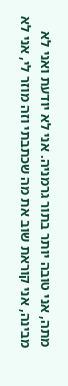מתה, אני טובה יותר בתור גרמניה. אני לא יודעת ואני לא מבינה, אני קוראת שוב את מה שכתבתי וזה מוזר לי, אני לא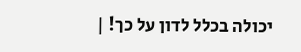יכולה בכלל לדון על כך! |